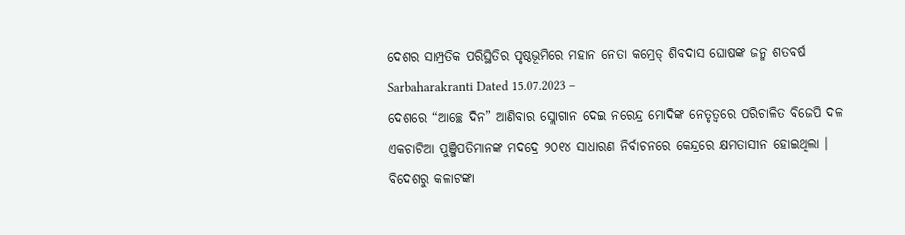ଦେଶର ସାମ୍ପ୍ରତିକ ପରିସ୍ଥିତିର ପୃଷ୍ଠଭୂମିରେ ମହାନ ନେତା କମ୍ରେଡ୍ ଶିବଦାସ ଘୋଷଙ୍କ ଜନ୍ମ ଶତବର୍ଷ
Sarbaharakranti Dated 15.07.2023 –
ଦେଶରେ “ଆଚ୍ଛେ ଦିନ” ଆଣିବାର ସ୍ଲୋଗାନ ଦେଇ ନରେନ୍ଦ୍ର ମୋଦିଙ୍କ ନେତୃତ୍ୱରେ ପରିଚାଳିତ ବିଜେପି ଦଳ ଏକଚାଟିଆ ପୁଞ୍ଜିପତିମାନଙ୍କ ମଦଦ୍ରେ ୨୦୧୪ ସାଧାରଣ ନିର୍ବାଚନରେ କେନ୍ଦ୍ରରେ କ୍ଷମତାସୀନ ହୋଇଥିଲା । ବିଦେଶରୁ କଳାଟଙ୍କା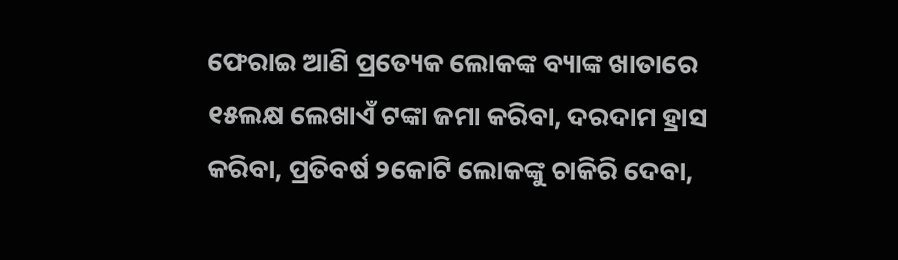ଫେରାଇ ଆଣି ପ୍ରତ୍ୟେକ ଲୋକଙ୍କ ବ୍ୟାଙ୍କ ଖାତାରେ ୧୫ଲକ୍ଷ ଲେଖାଏଁ ଟଙ୍କା ଜମା କରିବା, ଦରଦାମ ହ୍ରାସ କରିବା, ପ୍ରତିବର୍ଷ ୨କୋଟି ଲୋକଙ୍କୁ ଚାକିରି ଦେବା,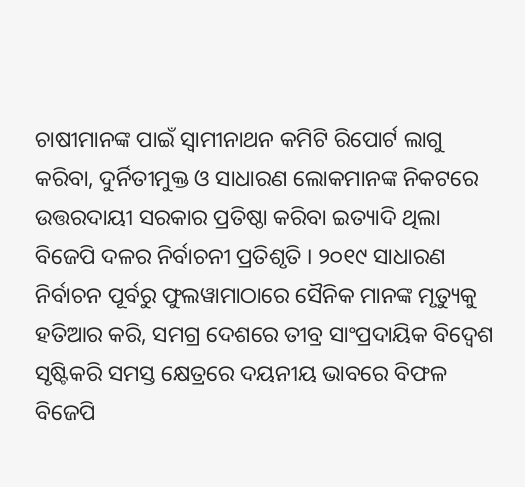ଚାଷୀମାନଙ୍କ ପାଇଁ ସ୍ୱାମୀନାଥନ କମିଟି ରିପୋର୍ଟ ଲାଗୁ କରିବା, ଦୁର୍ନିତୀମୁକ୍ତ ଓ ସାଧାରଣ ଲୋକମାନଙ୍କ ନିକଟରେ ଉତ୍ତରଦାୟୀ ସରକାର ପ୍ରତିଷ୍ଠା କରିବା ଇତ୍ୟାଦି ଥିଲା ବିଜେପି ଦଳର ନିର୍ବାଚନୀ ପ୍ରତିଶୃତି । ୨୦୧୯ ସାଧାରଣ ନିର୍ବାଚନ ପୂର୍ବରୁ ଫୁଲୱାମାଠାରେ ସୈନିକ ମାନଙ୍କ ମୃତ୍ୟୁକୁ ହତିଆର କରି, ସମଗ୍ର ଦେଶରେ ତୀବ୍ର ସାଂପ୍ରଦାୟିକ ବିଦ୍ୱେଶ ସୃଷ୍ଟିକରି ସମସ୍ତ କ୍ଷେତ୍ରରେ ଦୟନୀୟ ଭାବରେ ବିଫଳ ବିଜେପି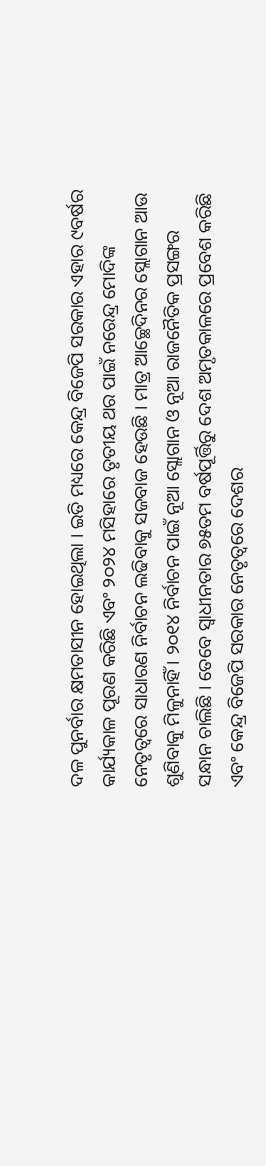ଦଳ ପୁନର୍ବାର କ୍ଷମତାସୀନ ହୋଇଥିଲା । ଇତି ମଧ୍ୟରେ କେନ୍ଦ୍ର ବିଜେପି ସରକାର ଏହାର ୯ବର୍ଷର କାର୍ଯ୍ୟକାଳ ପୂରଣ କରିଛି ଏବଂ ୨୦୨୪ ମସିହାରେ ତୃତୀୟ ଥର ପାଇଁ ନରେନ୍ଦ୍ର ମୋଦିଙ୍କ ନେତୃତ୍ୱରେ ସାଧାରଣ ନିର୍ବାଚନ ଲଢିବାକୁ ସଜବାଜ ହେଉଛି । ମାତ୍ର ଆଚ୍ଛେଦିନର ସ୍ଲୋଗାନ ଆଉ ଶୁଣିବାକୁ ମିଳୁନାହିଁ । ୨୦୧୪ ନିର୍ବାଚନ ପାଇଁ ନୂଆ ସ୍ଲୋଗାନ ଓ ନୂଆ ରାଜନୈତିକ ପ୍ରସଙ୍ଗର ସନ୍ଧାନ ଚାଲିଛି । ତେବେ ସ୍ୱାଧୀନତାର ୭୫ତମ ବର୍ଷପୂର୍ତ୍ତିରୁ ଦେଶ ଅମୃତକାଳରେ ପ୍ରବେଶ କରିଛି ଏବଂ କେନ୍ଦ୍ର ବିଜେପି ସରକାର ନେତୃତ୍ୱରେ ଦେଶର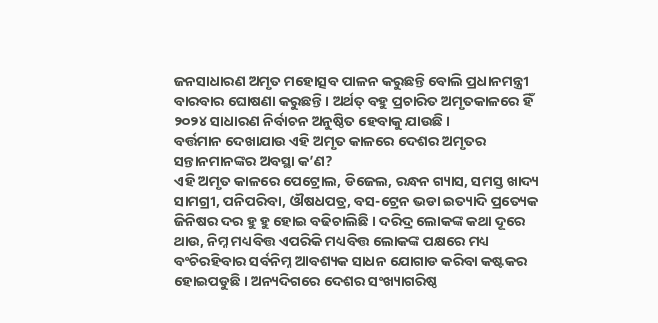ଜନସାଧାରଣ ଅମୃତ ମହୋତ୍ସବ ପାଳନ କରୁଛନ୍ତି ବୋଲି ପ୍ରଧାନମନ୍ତ୍ରୀ ବାରବାର ଘୋଷଣା କରୁଛନ୍ତି । ଅର୍ଥତ୍ ବହୁ ପ୍ରଚାରିତ ଅମୃତକାଳରେ ହିଁ ୨୦୨୪ ସାଧାରଣ ନିର୍ବାଚନ ଅନୁଷ୍ଠିତ ହେବାକୁ ଯାଉଛି ।
ବର୍ତ୍ତମାନ ଦେଖାଯାଉ ଏହି ଅମୃତ କାଳରେ ଦେଶର ଅମୃତର ସନ୍ତାନମାନଙ୍କର ଅବସ୍ଥା କ’ଣ?
ଏହି ଅମୃତ କାଳରେ ପେଟ୍ରୋଲ, ଡିଜେଲ, ରନ୍ଧନ ଗ୍ୟାସ, ସମସ୍ତ ଖାଦ୍ୟ ସାମଗ୍ରୀ, ପନିପରିବା, ଔଷଧପତ୍ର, ବସ-ଟ୍ରେନ ଭଡା ଇତ୍ୟାଦି ପ୍ରତ୍ୟେକ ଜିନିଷର ଦର ହୁ ହୁ ହୋଇ ବଢିଚାଲିଛି । ଦରିଦ୍ର ଲୋକଙ୍କ କଥା ଦୂରେ ଥାଉ, ନିମ୍ନ ମଧ୍ୟବିତ୍ତ ଏପରିକି ମଧ୍ୟବିତ୍ତ ଲୋକଙ୍କ ପକ୍ଷରେ ମଧ୍ୟ ବଂଚିରହିବାର ସର୍ବନିମ୍ନ ଆବଶ୍ୟକ ସାଧନ ଯୋଗାଡ କରିବା କଷ୍ଟକର ହୋଇପଡୁଛି । ଅନ୍ୟଦିଗରେ ଦେଶର ସଂଖ୍ୟାଗରିଷ୍ଠ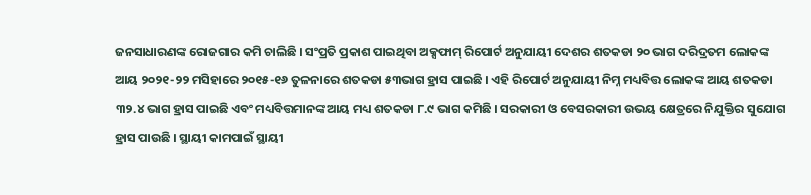ଜନସାଧାରଣଙ୍କ ରୋଜଗାର କମି ଚାଲିଛି । ସଂପ୍ରତି ପ୍ରକାଶ ପାଇଥିବା ଅକ୍ସଫାମ୍ ରିପୋର୍ଟ ଅନୁଯାୟୀ ଦେଶର ଶତକଡା ୨୦ ଭାଗ ଦରିଦ୍ରତମ ଲୋକଙ୍କ ଆୟ ୨୦୨୧-୨୨ ମସିହାରେ ୨୦୧୫-୧୬ ତୁଳନାରେ ଶତକଡା ୫୩ଭାଗ ହ୍ରାସ ପାଇଛି । ଏହି ରିପୋର୍ଟ ଅନୁଯାୟୀ ନିମ୍ନ ମଧ୍ୟବିତ୍ତ ଲୋକଙ୍କ ଆୟ ଶତକଡା ୩୨.୪ ଭାଗ ହ୍ରାସ ପାଇଛି ଏବଂ ମଧ୍ୟବିତ୍ତମାନଙ୍କ ଆୟ ମଧ୍ୟ ଶତକଡା ୮.୯ ଭାଗ କମିଛି । ସରକାରୀ ଓ ବେସରକାରୀ ଉଭୟ କ୍ଷେତ୍ରରେ ନିଯୁକ୍ତିର ସୁଯୋଗ ହ୍ରାସ ପାଉଛି । ସ୍ଥାୟୀ କାମପାଇଁ ସ୍ଥାୟୀ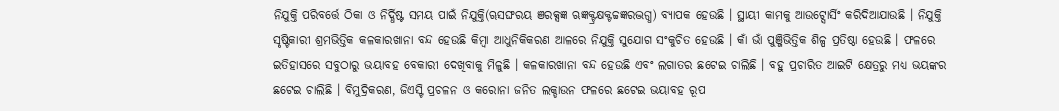ନିଯୁକ୍ତି ପରିବର୍ତ୍ତେ ଠିକା ଓ ନିର୍ଦ୍ଧିଷ୍ଟ ସମୟ ପାଇଁ ନିଯୁକ୍ତି(ୠସଙ୍ଘରୟ ଞରକ୍ସଜ୍ଞ ଋଜ୍ଞକ୍ଟ୍ରକ୍ଷକ୍ଟଚ୍ଚଜ୍ଞରଦ୍ଭଗ୍ଧ) ବ୍ୟାପକ ହେଉଛି । ସ୍ଥାୟୀ କାମକୁ ଆଉଟ୍ସୋର୍ସିଂ କରିଦିଆଯାଉଛି । ନିଯୁକ୍ତି ସୃଷ୍ଟିକାରୀ ଶ୍ରମଭିତ୍ତିକ କଳକାରଖାନା ବନ୍ଦ ହେଉଛି କିମ୍ବା ଆଧୁନିକିକରଣ ଆଳରେ ନିଯୁକ୍ତି ସୁଯୋଗ ସଂକୁଚିତ ହେଉଛି । କାଁ ଭାଁ ପୁଞ୍ଜିଭିତ୍ତିକ ଶିଳ୍ପ ପ୍ରତିଷ୍ଠା ହେଉଛି । ଫଳରେ ଇତିହାସରେ ସବୁଠାରୁ ଭୟାବହ ବେକାରୀ ଦେଖିବାକୁ ମିଳୁଛି । କଳକାରଖାନା ବନ୍ଦ ହେଉଛି ଏବଂ ଲଗାତର ଛଟେଇ ଚାଲିଛି । ବହୁ ପ୍ରଚାରିତ ଆଇଟି କ୍ଷେତ୍ରରୁ ମଧ୍ୟ ଭୟଙ୍କର ଛଟେଇ ଚାଲିଛି । ବିମୁଦ୍ରିକରଣ, ଜିଏସ୍ଟି ପ୍ରଚଳନ ଓ କରୋନା ଜନିତ ଲକ୍ଡାଉନ ଫଳରେ ଛଟେଇ ଭୟାବହ ରୂପ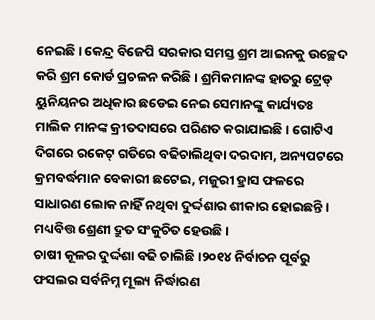ନେଇଛି । କେନ୍ଦ୍ର ବିଜେପି ସରକାର ସମସ୍ତ ଶ୍ରମ ଆଇନକୁ ଉଚ୍ଛେଦ କରି ଶ୍ରମ କୋର୍ଡ ପ୍ରଚଳନ କରିଛି । ଶ୍ରମିକମାନଙ୍କ ହାତରୁ ଟ୍ରେଡ୍ ୟୁନିୟନର ଅଧିକାର ଛଡେଇ ନେଇ ସେମାନଙ୍କୁ କାର୍ଯ୍ୟତଃ ମାଲିକ ମାନଙ୍କ କ୍ରୀତଦାସରେ ପରିଣତ କରାଯାଇଛି । ଗୋଟିଏ ଦିଗରେ ରକେଟ୍ ଗତିରେ ବଢିଚାଲିଥିବା ଦରଦାମ, ଅନ୍ୟପଟରେ କ୍ରମବର୍ଦ୍ଧମାନ ବେକାରୀ ଛଟେଇ, ମଜୁରୀ ହ୍ରାସ ଫଳରେ ସାଧାରଣ ଲୋକ ନାହିଁ ନଥିବା ଦୁର୍ଦ୍ଦଶାର ଶୀକାର ହୋଇଛନ୍ତି । ମଧ୍ୟବିତ୍ତ ଶ୍ରେଣୀ ଦ୍ରୁତ ସଂକୁଚିତ ହେଉଛି ।
ଚାଷୀ କୂଳର ଦୁର୍ଦ୍ଦଶା ବଢି ଚାଲିଛି ।୨୦୧୪ ନିର୍ବାଚନ ପୂର୍ବରୁ ଫସଲର ସର୍ବନିମ୍ନ ମୂଲ୍ୟ ନିର୍ଦ୍ଧାରଣ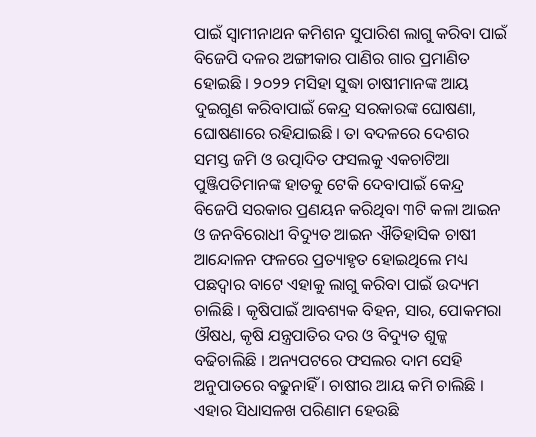ପାଇଁ ସ୍ୱାମୀନାଥନ କମିଶନ ସୁପାରିଶ ଲାଗୁ କରିବା ପାଇଁ ବିଜେପି ଦଳର ଅଙ୍ଗୀକାର ପାଣିର ଗାର ପ୍ରମାଣିତ ହୋଇଛି । ୨୦୨୨ ମସିହା ସୁଦ୍ଧା ଚାଷୀମାନଙ୍କ ଆୟ ଦୁଇଗୁଣ କରିବାପାଇଁ କେନ୍ଦ୍ର ସରକାରଙ୍କ ଘୋଷଣା, ଘୋଷଣାରେ ରହିଯାଇଛି । ତା ବଦଳରେ ଦେଶର ସମସ୍ତ ଜମି ଓ ଉତ୍ପାଦିତ ଫସଲକୁ ଏକଚାଟିଆ ପୁଞ୍ଜିପତିମାନଙ୍କ ହାତକୁ ଟେକି ଦେବାପାଇଁ କେନ୍ଦ୍ର ବିଜେପି ସରକାର ପ୍ରଣୟନ କରିଥିବା ୩ଟି କଳା ଆଇନ ଓ ଜନବିରୋଧୀ ବିଦ୍ୟୁତ ଆଇନ ଐତିହାସିକ ଚାଷୀ ଆନ୍ଦୋଳନ ଫଳରେ ପ୍ରତ୍ୟାହୃତ ହୋଇଥିଲେ ମଧ୍ୟ ପଛଦ୍ୱାର ବାଟେ ଏହାକୁ ଲାଗୁ କରିବା ପାଇଁ ଉଦ୍ୟମ ଚାଲିଛି । କୃଷିପାଇଁ ଆବଶ୍ୟକ ବିହନ, ସାର, ପୋକମରା ଔଷଧ, କୃଷି ଯନ୍ତ୍ରପାତିର ଦର ଓ ବିଦ୍ୟୁତ ଶୁଳ୍କ ବଢିଚାଲିଛି । ଅନ୍ୟପଟରେ ଫସଲର ଦାମ ସେହି ଅନୁପାତରେ ବଢୁନାହିଁ । ଚାଷୀର ଆୟ କମି ଚାଲିଛି । ଏହାର ସିଧାସଳଖ ପରିଣାମ ହେଉଛି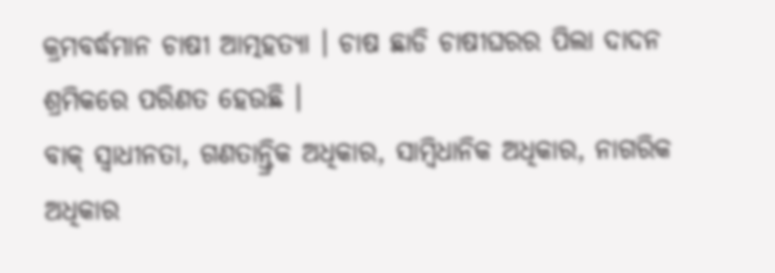କ୍ରମବର୍ଦ୍ଧମାନ ଚାଷୀ ଆତ୍ମହତ୍ୟା । ଚାଷ ଛାଡି ଚାଷୀଘରର ପିଲା ଦାଦନ ଶ୍ରମିକରେ ପରିଣତ ହେଉଛି ।
ବାକ୍ ସ୍ୱାଧୀନତା, ଗଣତାନ୍ତ୍ରିକ ଅଧିକାର, ସାମ୍ବିଧାନିକ ଅଧିକାର, ନାଗରିକ ଅଧିକାର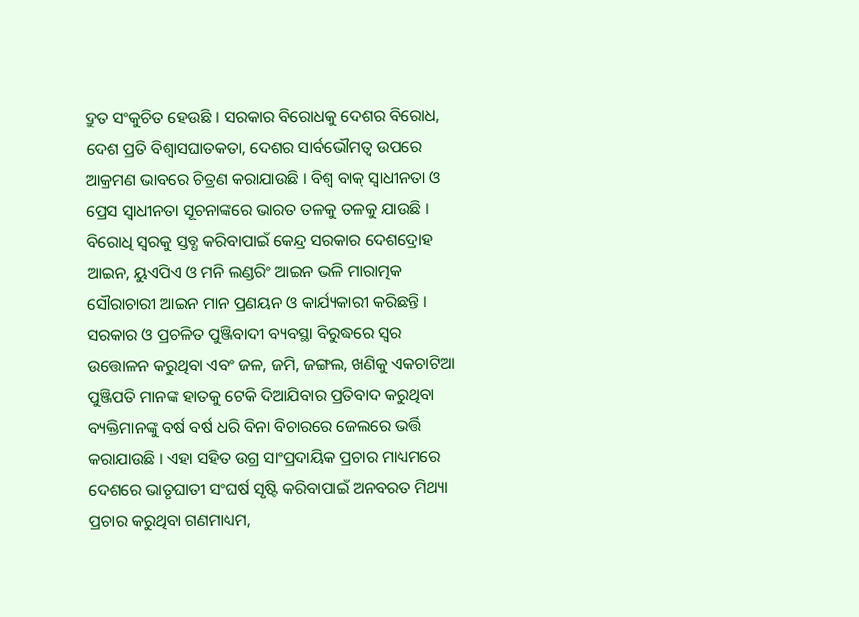ଦ୍ରୁତ ସଂକୁଚିତ ହେଉଛି । ସରକାର ବିରୋଧକୁ ଦେଶର ବିରୋଧ, ଦେଶ ପ୍ରତି ବିଶ୍ୱାସଘାତକତା, ଦେଶର ସାର୍ବଭୌମତ୍ୱ ଉପରେ ଆକ୍ରମଣ ଭାବରେ ଚିତ୍ରଣ କରାଯାଉଛି । ବିଶ୍ୱ ବାକ୍ ସ୍ୱାଧୀନତା ଓ ପ୍ରେସ ସ୍ୱାଧୀନତା ସୂଚନାଙ୍କରେ ଭାରତ ତଳକୁ ତଳକୁ ଯାଉଛି । ବିରୋଧି ସ୍ୱରକୁ ସ୍ତବ୍ଧ କରିବାପାଇଁ କେନ୍ଦ୍ର ସରକାର ଦେଶଦ୍ରୋହ ଆଇନ, ୟୁଏପିଏ ଓ ମନି ଲଣ୍ଡରିଂ ଆଇନ ଭଳି ମାରାତ୍ମକ ସୌରାଚାରୀ ଆଇନ ମାନ ପ୍ରଣୟନ ଓ କାର୍ଯ୍ୟକାରୀ କରିଛନ୍ତି । ସରକାର ଓ ପ୍ରଚଳିତ ପୁଞ୍ଜିବାଦୀ ବ୍ୟବସ୍ଥା ବିରୁଦ୍ଧରେ ସ୍ୱର ଉତ୍ତୋଳନ କରୁଥିବା ଏବଂ ଜଳ, ଜମି, ଜଙ୍ଗଲ, ଖଣିକୁ ଏକଚାଟିଆ ପୁଞ୍ଜିପତି ମାନଙ୍କ ହାତକୁ ଟେକି ଦିଆଯିବାର ପ୍ରତିବାଦ କରୁଥିବା ବ୍ୟକ୍ତିମାନଙ୍କୁ ବର୍ଷ ବର୍ଷ ଧରି ବିନା ବିଚାରରେ ଜେଲରେ ଭର୍ତ୍ତି କରାଯାଉଛି । ଏହା ସହିତ ଉଗ୍ର ସାଂପ୍ରଦାୟିକ ପ୍ରଚାର ମାଧ୍ୟମରେ ଦେଶରେ ଭାତୃଘାତୀ ସଂଘର୍ଷ ସୃଷ୍ଟି କରିବାପାଇଁ ଅନବରତ ମିଥ୍ୟା ପ୍ରଚାର କରୁଥିବା ଗଣମାଧ୍ୟମ,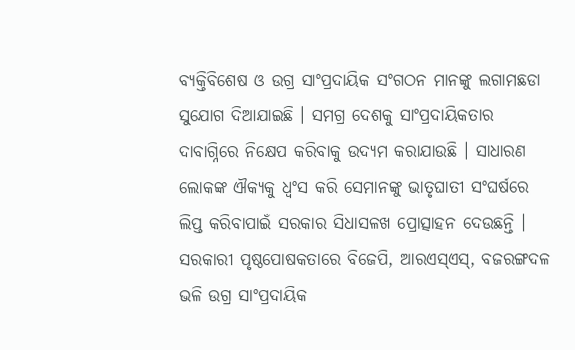ବ୍ୟକ୍ତିବିଶେଷ ଓ ଉଗ୍ର ସାଂପ୍ରଦାୟିକ ସଂଗଠନ ମାନଙ୍କୁ ଲଗାମଛଡା ସୁଯୋଗ ଦିଆଯାଇଛି । ସମଗ୍ର ଦେଶକୁ ସାଂପ୍ରଦାୟିକତାର ଦାବାଗ୍ନିରେ ନିକ୍ଷେପ କରିବାକୁ ଉଦ୍ୟମ କରାଯାଉଛି । ସାଧାରଣ ଲୋକଙ୍କ ଐକ୍ୟକୁ ଧ୍ୱଂସ କରି ସେମାନଙ୍କୁ ଭାତୃଘାତୀ ସଂଘର୍ଷରେ ଲିପ୍ତ କରିବାପାଇଁ ସରକାର ସିଧାସଳଖ ପ୍ରୋତ୍ସାହନ ଦେଉଛନ୍ତି । ସରକାରୀ ପୃଷ୍ଠପୋଷକତାରେ ବିଜେପି, ଆରଏସ୍ଏସ୍, ବଜରଙ୍ଗଦଳ ଭଳି ଉଗ୍ର ସାଂପ୍ରଦାୟିକ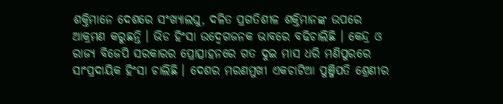ଶକ୍ତିମାନେ ଦେଶରେ ସଂଖ୍ୟାଲଘୁ, ଦଳିତ ପ୍ରଗତିଶୀଳ ଶକ୍ତିମାନଙ୍କ ଉପରେ ଆକ୍ରମଣ କରୁଛନ୍ତି । ଭିଡ ହିଂସା ଉଦ୍ବେଗଜନକ ଭାବରେ ବଢିଚାଲିଛି । କେନ୍ଦ୍ର ଓ ରାଜ୍ୟ ବିଜେପି ସରକାରର ପ୍ରୋତ୍ସାହନରେ ଗତ ଦୁଇ ମାସ ଧରି ମଣିପୁରରେ ସାଂପ୍ରଦାୟିକ ହିଂସା ଚାଲିଛି । ଦେଶର ମରଣମୁଖୀ ଏକଚାଟିଆ ପୁଞ୍ଜିପତି ଶ୍ରେଣୀର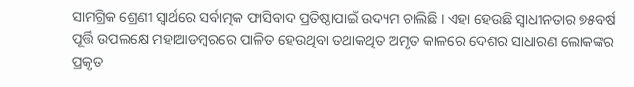ସାମଗ୍ରିକ ଶ୍ରେଣୀ ସ୍ୱାର୍ଥରେ ସର୍ବାତ୍ମକ ଫାସିବାଦ ପ୍ରତିଷ୍ଠାପାଇଁ ଉଦ୍ୟମ ଚାଲିଛି । ଏହା ହେଉଛି ସ୍ୱାଧୀନତାର ୭୫ବର୍ଷ ପୂର୍ତ୍ତି ଉପଲକ୍ଷେ ମହାଆଡମ୍ବରରେ ପାଳିତ ହେଉଥିବା ତଥାକଥିତ ଅମୃତ କାଳରେ ଦେଶର ସାଧାରଣ ଲୋକଙ୍କର ପ୍ରକୃତ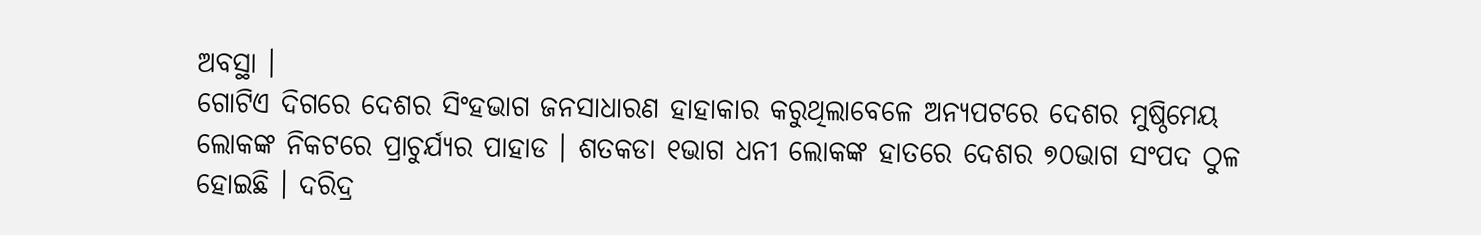ଅବସ୍ଥା ।
ଗୋଟିଏ ଦିଗରେ ଦେଶର ସିଂହଭାଗ ଜନସାଧାରଣ ହାହାକାର କରୁଥିଲାବେଳେ ଅନ୍ୟପଟରେ ଦେଶର ମୁଷ୍ଠିମେୟ ଲୋକଙ୍କ ନିକଟରେ ପ୍ରାଚୁର୍ଯ୍ୟର ପାହାଡ । ଶତକଡା ୧ଭାଗ ଧନୀ ଲୋକଙ୍କ ହାତରେ ଦେଶର ୭୦ଭାଗ ସଂପଦ ଠୁଳ ହୋଇଛି । ଦରିଦ୍ର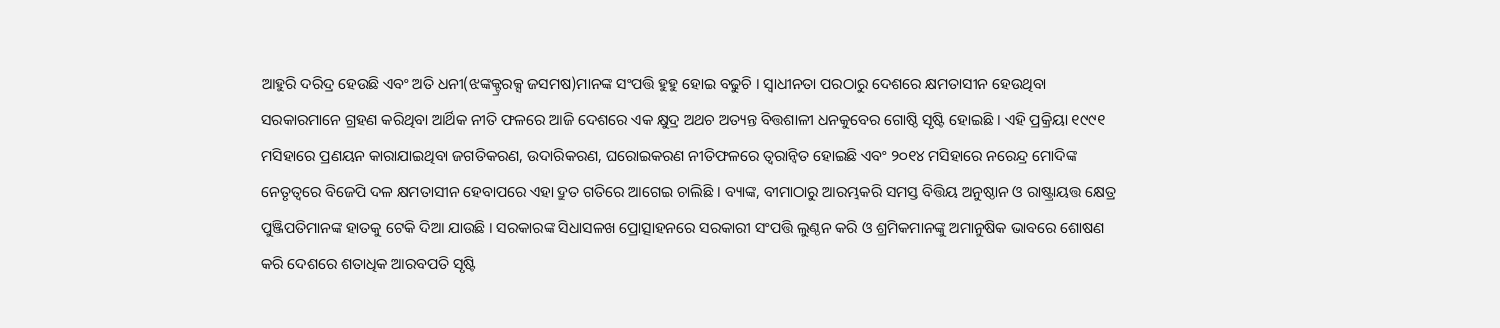ଆହୁରି ଦରିଦ୍ର ହେଉଛି ଏବଂ ଅତି ଧନୀ(ଝଙ୍କକ୍ଟ୍ରରକ୍ସ ଜସମଷ)ମାନଙ୍କ ସଂପତ୍ତି ହୁହୁ ହୋଇ ବଢୁଚି । ସ୍ୱାଧୀନତା ପରଠାରୁ ଦେଶରେ କ୍ଷମତାସୀନ ହେଉଥିବା ସରକାରମାନେ ଗ୍ରହଣ କରିଥିବା ଆର୍ଥିକ ନୀତି ଫଳରେ ଆଜି ଦେଶରେ ଏକ କ୍ଷୁଦ୍ର ଅଥଚ ଅତ୍ୟନ୍ତ ବିତ୍ତଶାଳୀ ଧନକୁବେର ଗୋଷ୍ଠି ସୃଷ୍ଟି ହୋଇଛି । ଏହି ପ୍ରକ୍ରିୟା ୧୯୯୧ ମସିହାରେ ପ୍ରଣୟନ କାରାଯାଇଥିବା ଜଗତିକରଣ, ଉଦାରିକରଣ, ଘରୋଇକରଣ ନୀତିଫଳରେ ତ୍ୱରାନ୍ୱିତ ହୋଇଛି ଏବଂ ୨୦୧୪ ମସିହାରେ ନରେନ୍ଦ୍ର ମୋଦିଙ୍କ ନେତୃତ୍ୱରେ ବିଜେପି ଦଳ କ୍ଷମତାସୀନ ହେବାପରେ ଏହା ଦ୍ରୁତ ଗତିରେ ଆଗେଇ ଚାଲିଛି । ବ୍ୟାଙ୍କ, ବୀମାଠାରୁ ଆରମ୍ଭକରି ସମସ୍ତ ବିତ୍ତିୟ ଅନୁଷ୍ଠାନ ଓ ରାଷ୍ଟ୍ରାୟତ୍ତ କ୍ଷେତ୍ର ପୁଞ୍ଜିପତିମାନଙ୍କ ହାତକୁ ଟେକି ଦିଆ ଯାଉଛି । ସରକାରଙ୍କ ସିଧାସଳଖ ପ୍ରୋତ୍ସାହନରେ ସରକାରୀ ସଂପତ୍ତି ଲୁଣ୍ଠନ କରି ଓ ଶ୍ରମିକମାନଙ୍କୁ ଅମାନୁଷିକ ଭାବରେ ଶୋଷଣ କରି ଦେଶରେ ଶତାଧିକ ଆରବପତି ସୃଷ୍ଟି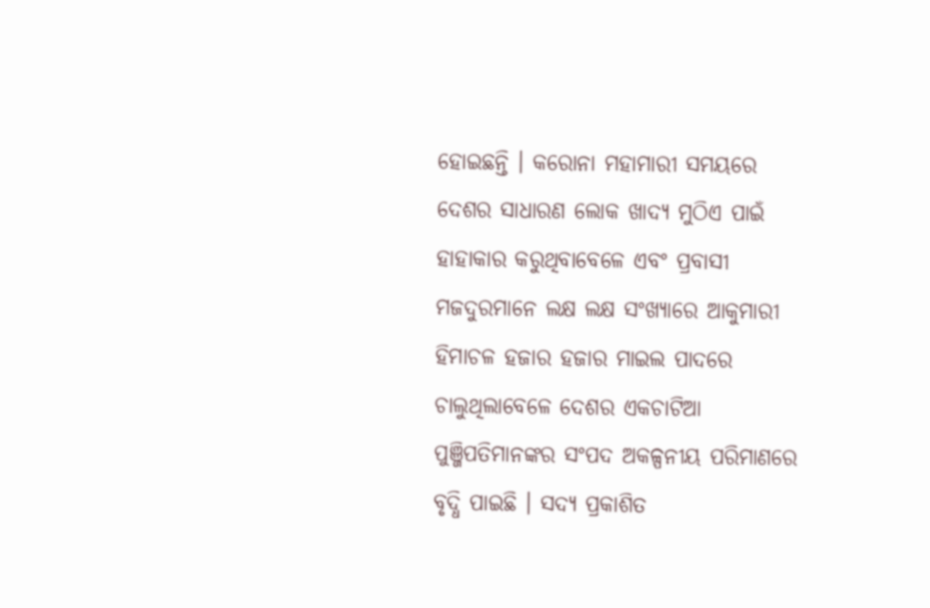ହୋଇଛନ୍ତି । କରୋନା ମହାମାରୀ ସମୟରେ ଦେଶର ସାଧାରଣ ଲୋକ ଖାଦ୍ୟ ମୁଠିଏ ପାଇଁ ହାହାକାର କରୁଥିବାବେଳେ ଏବଂ ପ୍ରବାସୀ ମଜଦୁରମାନେ ଲକ୍ଷ ଲକ୍ଷ ସଂଖ୍ୟାରେ ଆକୁମାରୀ ହିମାଚଳ ହଜାର ହଜାର ମାଇଲ ପାଦରେ ଚାଲୁଥିଲାବେଳେ ଦେଶର ଏକଚାଟିଆ ପୁଞ୍ଜିପତିମାନଙ୍କର ସଂପଦ ଅକଳ୍ପନୀୟ ପରିମାଣରେ ବୃଦ୍ଧି ପାଇଛି । ସଦ୍ୟ ପ୍ରକାଶିତ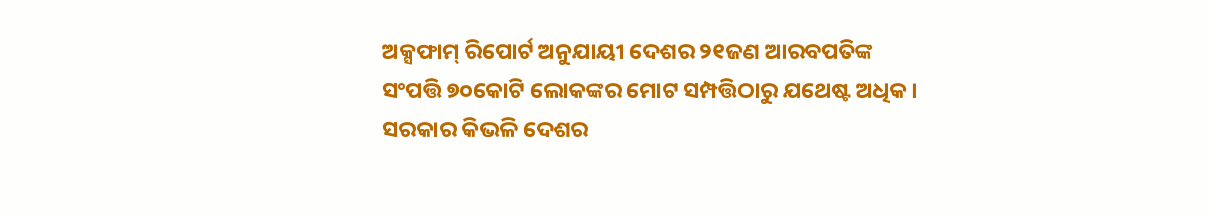ଅକ୍ସଫାମ୍ ରିପୋର୍ଟ ଅନୁଯାୟୀ ଦେଶର ୨୧ଜଣ ଆରବପତିଙ୍କ ସଂପତ୍ତି ୭୦କୋଟି ଲୋକଙ୍କର ମୋଟ ସମ୍ପତ୍ତିଠାରୁ ଯଥେଷ୍ଟ ଅଧିକ । ସରକାର କିଭଳି ଦେଶର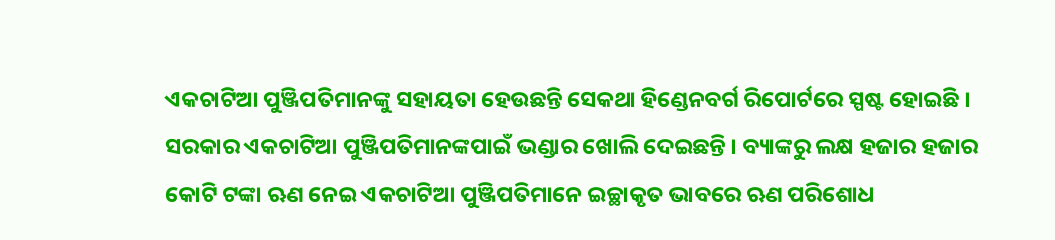ଏକଚାଟିଆ ପୁଞ୍ଜିପତିମାନଙ୍କୁ ସହାୟତା ହେଉଛନ୍ତି ସେକଥା ହିଣ୍ଡେନବର୍ଗ ରିପୋର୍ଟରେ ସ୍ପଷ୍ଟ ହୋଇଛି । ସରକାର ଏକଚାଟିଆ ପୁଞ୍ଜିପତିମାନଙ୍କପାଇଁ ଭଣ୍ଡାର ଖୋଲି ଦେଇଛନ୍ତି । ବ୍ୟାଙ୍କରୁ ଲକ୍ଷ ହଜାର ହଜାର କୋଟି ଟଙ୍କା ଋଣ ନେଇ ଏକଚାଟିଆ ପୁଞ୍ଜିପତିମାନେ ଇଚ୍ଛାକୃତ ଭାବରେ ଋଣ ପରିଶୋଧ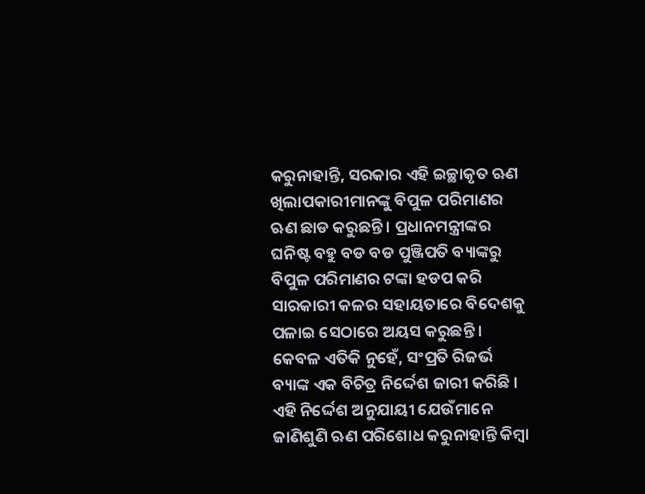କରୁନାହାନ୍ତି, ସରକାର ଏହି ଇଚ୍ଛାକୃତ ଋଣ ଖିଲାପକାରୀମାନଙ୍କୁ ବିପୁଳ ପରିମାଣର ଋଣ ଛାଡ କରୁଛନ୍ତି । ପ୍ରଧାନମନ୍ତ୍ରୀଙ୍କର ଘନିଷ୍ଟ ବହୁ ବଡ ବଡ ପୁଞ୍ଜିପତି ବ୍ୟାଙ୍କରୁ ବିପୁଳ ପରିମାଣର ଟଙ୍କା ହଡପ କରି ସାରକାରୀ କଳର ସହାୟତାରେ ବିଦେଶକୁ ପଳାଇ ସେଠାରେ ଅୟସ କରୁଛନ୍ତି । କେବଳ ଏତିକି ନୁହେଁ, ସଂପ୍ରତି ରିଜର୍ଭ ବ୍ୟାଙ୍କ ଏକ ବିଚିତ୍ର ନିର୍ଦ୍ଦେଶ ଜାରୀ କରିଛି । ଏହି ନିର୍ଦ୍ଦେଶ ଅନୁଯାୟୀ ଯେଉଁମାନେ ଜାଣିଶୁଣି ଋଣ ପରିଶୋଧ କରୁନାହାନ୍ତି କିମ୍ବା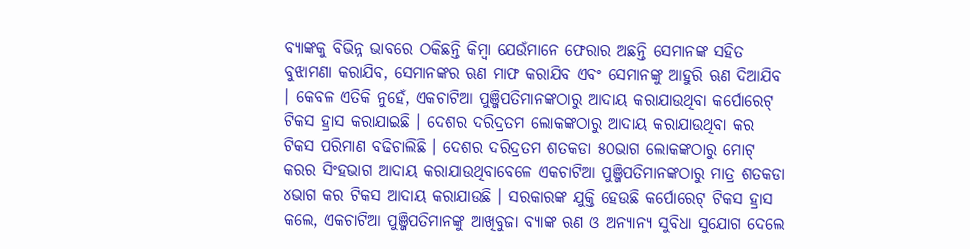ବ୍ୟାଙ୍କକୁ ବିଭିନ୍ନ ଭାବରେ ଠକିଛନ୍ତି କିମ୍ବା ଯେଉଁମାନେ ଫେରାର ଅଛନ୍ତି ସେମାନଙ୍କ ସହିତ ବୁଝାମଣା କରାଯିବ, ସେମାନଙ୍କର ଋଣ ମାଫ କରାଯିବ ଏବଂ ସେମାନଙ୍କୁ ଆହୁରି ଋଣ ଦିଆଯିବ । କେବଳ ଏତିକି ନୁହେଁ, ଏକଚାଟିଆ ପୁଞ୍ଜିପତିମାନଙ୍କଠାରୁ ଆଦାୟ କରାଯାଉଥିବା କର୍ପୋରେଟ୍ ଟିକସ ହ୍ରାସ କରାଯାଇଛି । ଦେଶର ଦରିଦ୍ରତମ ଲୋକଙ୍କଠାରୁ ଆଦାୟ କରାଯାଉଥିବା କର ଟିକସ ପରିମାଣ ବଢିଚାଲିଛି । ଦେଶର ଦରିଦ୍ରତମ ଶତକଡା ୫୦ଭାଗ ଲୋକଙ୍କଠାରୁ ମୋଟ୍ କରର ସିଂହଭାଗ ଆଦାୟ କରାଯାଉଥିବାବେଳେ ଏକଚାଟିଆ ପୁଞ୍ଜିପତିମାନଙ୍କଠାରୁ ମାତ୍ର ଶତକଡା ୪ଭାଗ କର ଟିକସ ଆଦାୟ କରାଯାଉଛି । ସରକାରଙ୍କ ଯୁକ୍ତି ହେଉଛି କର୍ପୋରେଟ୍ ଟିକସ ହ୍ରାସ କଲେ, ଏକଚାଟିଆ ପୁଞ୍ଜିପତିମାନଙ୍କୁ ଆଖିବୁଜା ବ୍ୟାଙ୍କ ଋଣ ଓ ଅନ୍ୟାନ୍ୟ ସୁବିଧା ସୁଯୋଗ ଦେଲେ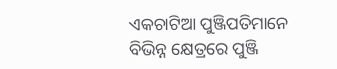ଏକଚାଟିଆ ପୁଞ୍ଜିପତିମାନେ ବିଭିନ୍ନ କ୍ଷେତ୍ରରେ ପୁଞ୍ଜି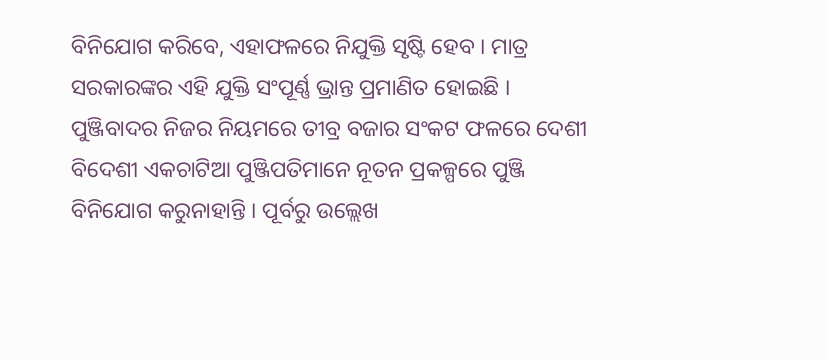ବିନିଯୋଗ କରିବେ, ଏହାଫଳରେ ନିଯୁକ୍ତି ସୃଷ୍ଟି ହେବ । ମାତ୍ର ସରକାରଙ୍କର ଏହି ଯୁକ୍ତି ସଂପୂର୍ଣ୍ଣ ଭ୍ରାନ୍ତ ପ୍ରମାଣିତ ହୋଇଛି ।
ପୁଞ୍ଜିବାଦର ନିଜର ନିୟମରେ ତୀବ୍ର ବଜାର ସଂକଟ ଫଳରେ ଦେଶୀ ବିଦେଶୀ ଏକଚାଟିଆ ପୁଞ୍ଜିପତିମାନେ ନୂତନ ପ୍ରକଳ୍ପରେ ପୁଞ୍ଜି ବିନିଯୋଗ କରୁନାହାନ୍ତି । ପୂର୍ବରୁ ଉଲ୍ଲେଖ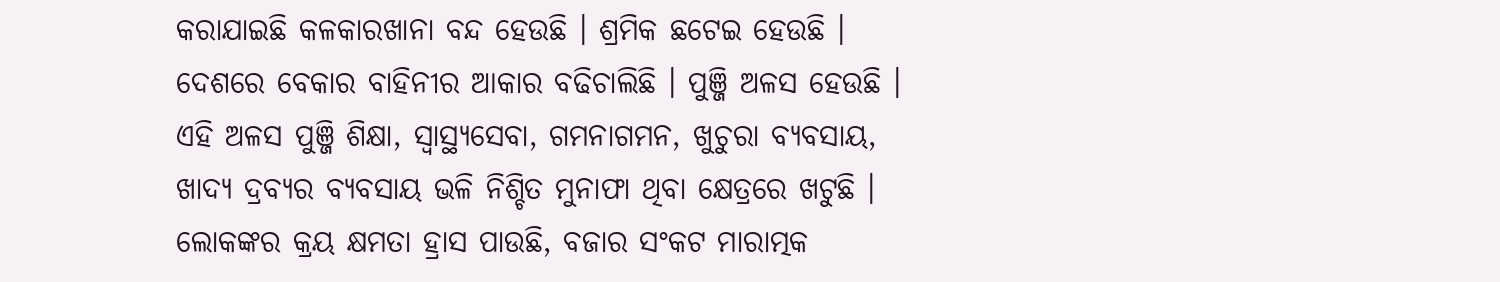କରାଯାଇଛି କଳକାରଖାନା ବନ୍ଦ ହେଉଛି । ଶ୍ରମିକ ଛଟେଇ ହେଉଛି । ଦେଶରେ ବେକାର ବାହିନୀର ଆକାର ବଢିଚାଲିଛି । ପୁଞ୍ଜି ଅଳସ ହେଉଛି । ଏହି ଅଳସ ପୁଞ୍ଜି ଶିକ୍ଷା, ସ୍ୱାସ୍ଥ୍ୟସେବା, ଗମନାଗମନ, ଖୁଚୁରା ବ୍ୟବସାୟ, ଖାଦ୍ୟ ଦ୍ରବ୍ୟର ବ୍ୟବସାୟ ଭଳି ନିଶ୍ଚିତ ମୁନାଫା ଥିବା କ୍ଷେତ୍ରରେ ଖଟୁଛି । ଲୋକଙ୍କର କ୍ରୟ କ୍ଷମତା ହ୍ରାସ ପାଉଛି, ବଜାର ସଂକଟ ମାରାତ୍ମକ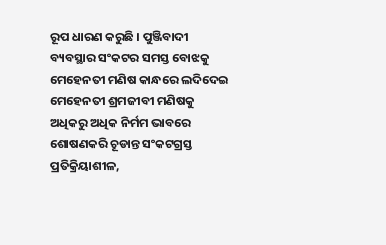ରୂପ ଧାରଣ କରୁଛି । ପୁଞ୍ଜିବାଦୀ ବ୍ୟବସ୍ଥାର ସଂକଟର ସମସ୍ତ ବୋଝକୁ ମେହେନତୀ ମଣିଷ କାନ୍ଧରେ ଲଦିଦେଇ ମେହେନତୀ ଶ୍ରମଜୀବୀ ମଣିଷକୁ ଅଧିକରୁ ଅଧିକ ନିର୍ମମ ଭାବରେ ଶୋଷଣକରି ଚୂଡାନ୍ତ ସଂକଟଗ୍ରସ୍ତ ପ୍ରତିକ୍ରିୟାଶୀଳ,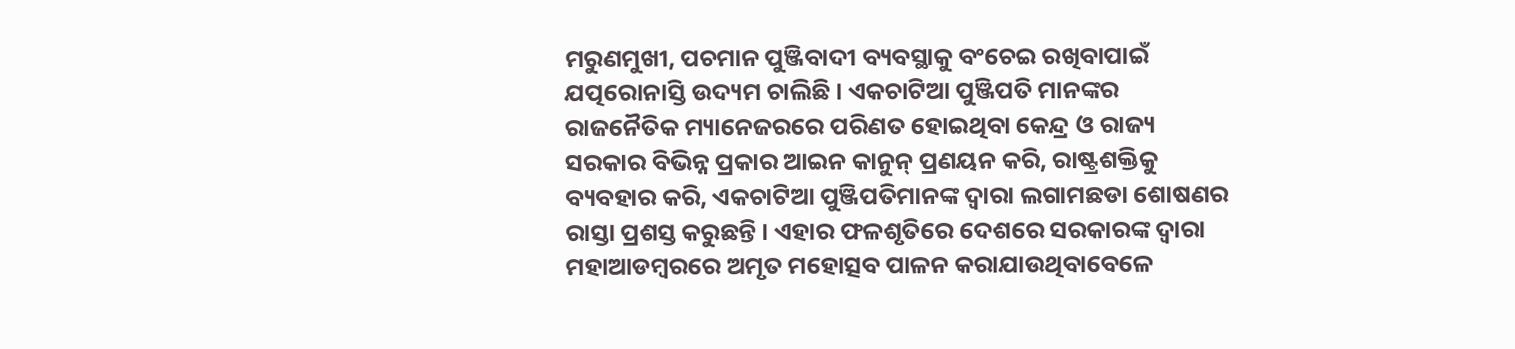ମରୁଣମୁଖୀ, ପଚମାନ ପୁଞ୍ଜିବାଦୀ ବ୍ୟବସ୍ଥାକୁ ବଂଚେଇ ରଖିବାପାଇଁ ଯତ୍ପରୋନାସ୍ତି ଉଦ୍ୟମ ଚାଲିଛି । ଏକଚାଟିଆ ପୁଞ୍ଜିପତି ମାନଙ୍କର ରାଜନୈତିକ ମ୍ୟାନେଜରରେ ପରିଣତ ହୋଇଥିବା କେନ୍ଦ୍ର ଓ ରାଜ୍ୟ ସରକାର ବିଭିନ୍ନ ପ୍ରକାର ଆଇନ କାନୁନ୍ ପ୍ରଣୟନ କରି, ରାଷ୍ଟ୍ରଶକ୍ତିକୁ ବ୍ୟବହାର କରି, ଏକଚାଟିଆ ପୁଞ୍ଜିପତିମାନଙ୍କ ଦ୍ୱାରା ଲଗାମଛଡା ଶୋଷଣର ରାସ୍ତା ପ୍ରଶସ୍ତ କରୁଛନ୍ତି । ଏହାର ଫଳଶୃତିରେ ଦେଶରେ ସରକାରଙ୍କ ଦ୍ୱାରା ମହାଆଡମ୍ବରରେ ଅମୃତ ମହୋତ୍ସବ ପାଳନ କରାଯାଉଥିବାବେଳେ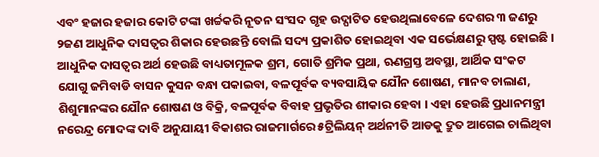ଏବଂ ହଜାର ହଜାର କୋଟି ଟଙ୍କା ଖର୍ଚ୍ଚକରି ନୂତନ ସଂସଦ ଗୃହ ଉଦ୍ଘାଟିତ ହେଉଥିଲାବେଳେ ଦେଶର ୩ ଜଣରୁ ୨ଜଣ ଆଧୁନିକ ଦାସତ୍ୱର ଶିକାର ହେଉଛନ୍ତି ବୋଲି ସଦ୍ୟ ପ୍ରକାଶିତ ହୋଇଥିବା ଏକ ସର୍ଭେକ୍ଷଣରୁ ସ୍ପଷ୍ଟ ହୋଇଛି । ଆଧୁନିକ ଦାସତ୍ୱର ଅର୍ଥ ହେଉଛି ବାଧ୍ୟତାମୂଳକ ଶ୍ରମ, ଗୋତି ଶ୍ରମିକ ପ୍ରଥା, ଋଣଗ୍ରସ୍ତ ଅବସ୍ଥା, ଆର୍ଥିକ ସଂକଟ ଯୋଗୁ ଜମିବାଡି ବାସନ କୁସନ ବନ୍ଧା ପକାଇବା, ବଳପୂର୍ବକ ବ୍ୟବସାୟିକ ଯୌନ ଶୋଷଣ, ମାନବ ଚାଲାଣ, ଶିଶୁମାନଙ୍କର ଯୌନ ଶୋଷଣ ଓ ବିକ୍ରି, ବଳପୂର୍ବକ ବିବାହ ପ୍ରଭୃତିର ଶୀକାର ହେବା । ଏହା ହେଉଛି ପ୍ରଧାନମନ୍ତ୍ରୀ ନରେନ୍ଦ୍ର ମୋଦଙ୍କ ଦାବି ଅନୁଯାୟୀ ବିକାଶର ରାଜମାର୍ଗରେ ୫ଟ୍ରିଲିୟନ୍ ଅର୍ଥନୀତି ଆଡକୁ ଦ୍ରୁତ ଆଗେଇ ଚାଲିଥିବା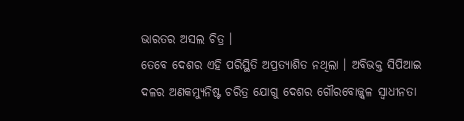ଭାରତର ଅସଲ ଚିତ୍ର ।
ତେବେ ଦେଶର ଏହି ପରିସ୍ଥିତି ଅପ୍ରତ୍ୟାଶିତ ନଥିଲା । ଅବିଭକ୍ତ ସିପିଆଇ ଦଳର ଅଣକମ୍ୟୁନିଷ୍ଟ ଚରିତ୍ର ଯୋଗୁ ଦେଶର ଗୌରବୋଜ୍ଜ୍ୱଳ ସ୍ୱାଧୀନତା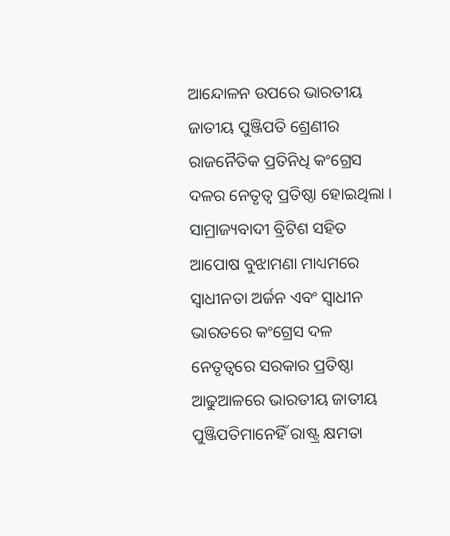ଆନ୍ଦୋଳନ ଉପରେ ଭାରତୀୟ ଜାତୀୟ ପୁଞ୍ଜିପତି ଶ୍ରେଣୀର ରାଜନୈତିକ ପ୍ରତିନିଧି କଂଗ୍ରେସ ଦଳର ନେତୃତ୍ୱ ପ୍ରତିଷ୍ଠା ହୋଇଥିଲା । ସାମ୍ରାଜ୍ୟବାଦୀ ବ୍ରିଟିଶ ସହିତ ଆପୋଷ ବୁଝାମଣା ମାଧ୍ୟମରେ ସ୍ୱାଧୀନତା ଅର୍ଜନ ଏବଂ ସ୍ୱାଧୀନ ଭାରତରେ କଂଗ୍ରେସ ଦଳ ନେତୃତ୍ୱରେ ସରକାର ପ୍ରତିଷ୍ଠା ଆଢୁଆଳରେ ଭାରତୀୟ ଜାତୀୟ ପୁଞ୍ଜିପତିମାନେହିଁ ରାଷ୍ଟ୍ର କ୍ଷମତା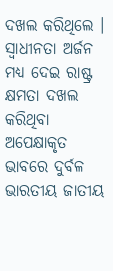ଦଖଲ କରିଥିଲେ । ସ୍ୱାଧୀନତା ଅର୍ଜନ ମଧ୍ୟ ଦେଇ ରାଷ୍ଟ୍ର କ୍ଷମତା ଦଖଲ କରିଥିବା ଅପେକ୍ଷାକୃତ ଭାବରେ ଦୁର୍ବଳ ଭାରତୀୟ ଜାତୀୟ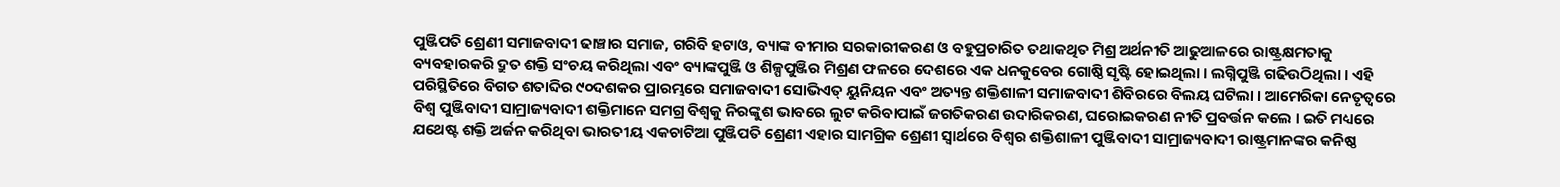ପୁଞ୍ଜିପତି ଶ୍ରେଣୀ ସମାଜବାଦୀ ଢାଞ୍ଚାର ସମାଜ, ଗରିବି ହଟାଓ, ବ୍ୟାଙ୍କ ବୀମାର ସରକାରୀକରଣ ଓ ବହୁପ୍ରଚାରିତ ତଥାକଥିତ ମିଶ୍ର ଅର୍ଥନୀତି ଆଢୁଆଳରେ ରାଷ୍ଟ୍ରକ୍ଷମତାକୁ ବ୍ୟବହାରକରି ଦ୍ରୁତ ଶକ୍ତି ସଂଚୟ କରିଥିଲା ଏବଂ ବ୍ୟାଙ୍କପୁଞ୍ଜି ଓ ଶିଳ୍ପପୁଞ୍ଜିର ମିଶ୍ରଣ ଫଳରେ ଦେଶରେ ଏକ ଧନକୁବେର ଗୋଷ୍ଠି ସୃଷ୍ଟି ହୋଇଥିଲା । ଲଗ୍ନିପୁଞ୍ଜି ଗଢିଉଠିଥିଲା । ଏହି ପରିସ୍ଥିତିରେ ବିଗତ ଶତାବ୍ଦିର ୯୦ଦଶକର ପ୍ରାରମ୍ଭରେ ସମାଜବାଦୀ ସୋଭିଏତ୍ ୟୁନିୟନ ଏବଂ ଅତ୍ୟନ୍ତ ଶକ୍ତିଶାଳୀ ସମାଜବାଦୀ ଶିବିରରେ ବିଲୟ ଘଟିଲା । ଆମେରିକା ନେତୃତ୍ୱରେ ବିଶ୍ୱ ପୁଞ୍ଜିବାଦୀ ସାମ୍ରାଜ୍ୟବାଦୀ ଶକ୍ତିମାନେ ସମଗ୍ର ବିଶ୍ୱକୁ ନିରଙ୍କୁଶ ଭାବରେ ଲୁଟ କରିବାପାଇଁ ଜଗତିକରଣ ଉଦାରିକରଣ, ଘରୋଇକରଣ ନୀତି ପ୍ରବର୍ତ୍ତନ କଲେ । ଇତି ମଧ୍ୟରେ ଯଥେଷ୍ଟ ଶକ୍ତି ଅର୍ଜନ କରିଥିବା ଭାରତୀୟ ଏକଚାଟିଆ ପୁଞ୍ଜିପତି ଶ୍ରେଣୀ ଏହାର ସାମଗ୍ରିକ ଶ୍ରେଣୀ ସ୍ୱାର୍ଥରେ ବିଶ୍ୱର ଶକ୍ତିଶାଳୀ ପୁଞ୍ଜିବାଦୀ ସାମ୍ରାଜ୍ୟବାଦୀ ରାଷ୍ଟ୍ରମାନଙ୍କର କନିଷ୍ଠ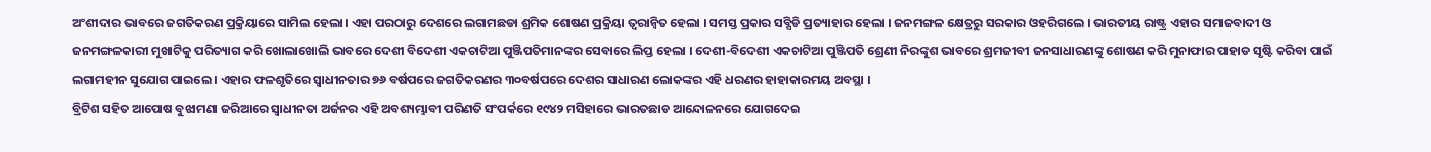ଅଂଶୀଦାର ଭାବରେ ଜଗତିକରଣ ପ୍ରକ୍ରିୟାରେ ସାମିଲ ହେଲା । ଏହା ପରଠାରୁ ଦେଶରେ ଲଗାମଛଡା ଶ୍ରମିକ ଶୋଷଣ ପ୍ରକ୍ରିୟା ତ୍ୱରାନ୍ୱିତ ହେଲା । ସମସ୍ତ ପ୍ରକାର ସବ୍ସିଡି ପ୍ରତ୍ୟାହାର ହେଲା । ଜନମଙ୍ଗଳ କ୍ଷେତ୍ରରୁ ସରକାର ଓହରିଗଲେ । ଭାରତୀୟ ରାଷ୍ଟ୍ର ଏହାର ସମାଜବାଦୀ ଓ ଜନମଙ୍ଗଳକାରୀ ମୁଖାଟିକୁ ପରିତ୍ୟାଗ କରି ଖୋଲାଖୋଲି ଭାବରେ ଦେଶୀ ବିଦେଶୀ ଏକଚାଟିଆ ପୁଞ୍ଜିପତିମାନଙ୍କର ସେବାରେ ଲିପ୍ତ ହେଲା । ଦେଶୀ-ବିଦେଶୀ ଏକଚାଟିଆ ପୁଞ୍ଜିପତି ଶ୍ରେଣୀ ନିରଙ୍କୁଶ ଭାବରେ ଶ୍ରମଜୀବୀ ଜନସାଧାରଣଙ୍କୁ ଶୋଷଣ କରି ମୁନାଫାର ପାହାଡ ସୃଷ୍ଟି କରିବା ପାଇଁ ଲଗାମହୀନ ସୁଯୋଗ ପାଇଲେ । ଏହାର ଫଳଶୃତିରେ ସ୍ୱାଧୀନତାର ୭୬ ବର୍ଷପରେ ଜଗତିକରଣର ୩୦ବର୍ଷପରେ ଦେଶର ସାଧାରଣ ଲୋକଙ୍କର ଏହି ଧରଣର ହାହାକାରମୟ ଅବସ୍ଥା ।
ବ୍ରିଟିଶ ସହିତ ଆପୋଷ ବୁଝାମଣା ଜରିଆରେ ସ୍ୱାଧୀନତା ଅର୍ଜନର ଏହି ଅବଶ୍ୟମ୍ଭାବୀ ପରିଣତି ସଂପର୍କରେ ୧୯୪୨ ମସିହାରେ ଭାରତଛାଡ ଆନ୍ଦୋଳନରେ ଯୋଗଦେଇ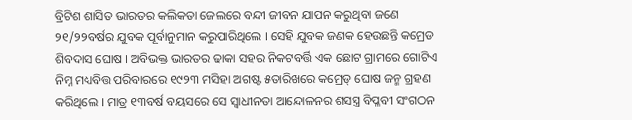ବ୍ରିଟିଶ ଶାସିତ ଭାରତର କଲିକତା ଜେଲରେ ବନ୍ଦୀ ଜୀବନ ଯାପନ କରୁଥିବା ଜଣେ ୨୧/୨୨ବର୍ଷର ଯୁବକ ପୂର୍ବାନୁମାନ କରୁପାରିଥିଲେ । ସେହି ଯୁବକ ଜଣକ ହେଉଛନ୍ତି କମ୍ରେଡ ଶିବଦାସ ଘୋଷ । ଅବିଭକ୍ତ ଭାରତର ଢାକା ସହର ନିକଟବର୍ତ୍ତି ଏକ ଛୋଟ ଗ୍ରାମରେ ଗୋଟିଏ ନିମ୍ନ ମଧ୍ୟବିତ୍ତ ପରିବାରରେ ୧୯୨୩ ମସିହା ଅଗଷ୍ଟ ୫ତାରିଖରେ କମ୍ରେଡ୍ ଘୋଷ ଜନ୍ମ ଗ୍ରହଣ କରିଥିଲେ । ମାତ୍ର ୧୩ବର୍ଷ ବୟସରେ ସେ ସ୍ୱାଧୀନତା ଆନ୍ଦୋଳନର ଶସସ୍ତ୍ର ବିପ୍ଳବୀ ସଂଗଠନ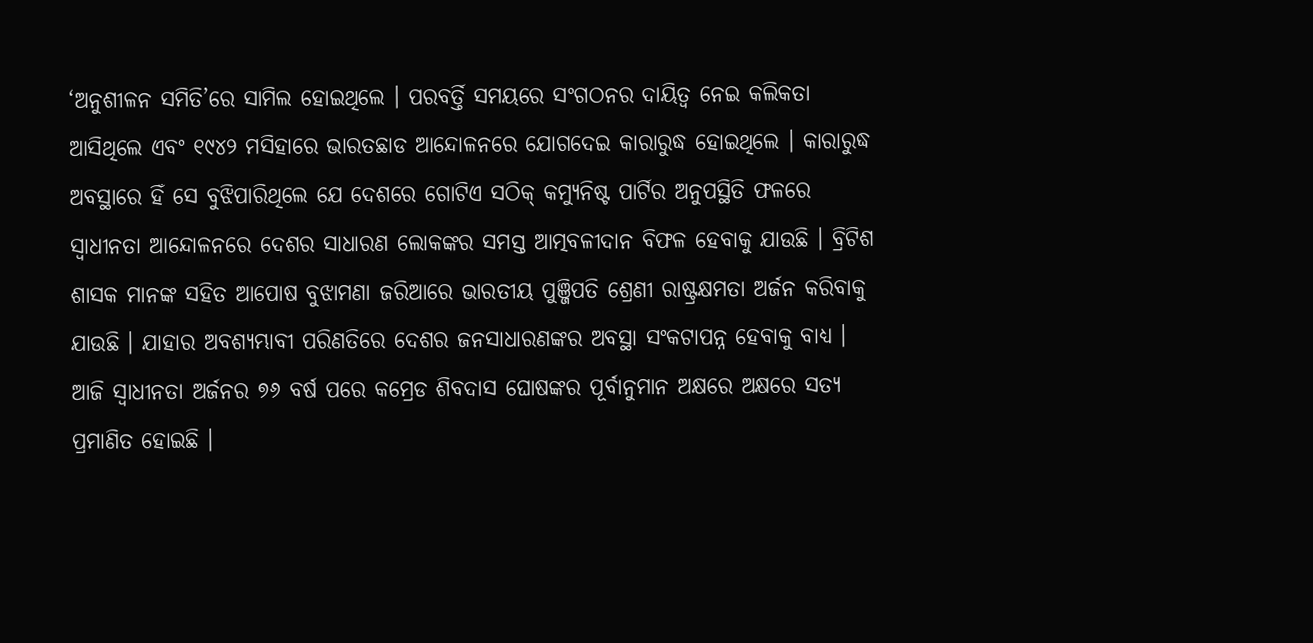‘ଅନୁଶୀଳନ ସମିତି’ରେ ସାମିଲ ହୋଇଥିଲେ । ପରବର୍ତ୍ତି ସମୟରେ ସଂଗଠନର ଦାୟିତ୍ୱ ନେଇ କଲିକତା ଆସିଥିଲେ ଏବଂ ୧୯୪୨ ମସିହାରେ ଭାରତଛାଡ ଆନ୍ଦୋଳନରେ ଯୋଗଦେଇ କାରାରୁଦ୍ଧ ହୋଇଥିଲେ । କାରାରୁଦ୍ଧ ଅବସ୍ଥାରେ ହିଁ ସେ ବୁଝିପାରିଥିଲେ ଯେ ଦେଶରେ ଗୋଟିଏ ସଠିକ୍ କମ୍ୟୁନିଷ୍ଟ ପାର୍ଟିର ଅନୁପସ୍ଥିତି ଫଳରେ ସ୍ୱାଧୀନତା ଆନ୍ଦୋଳନରେ ଦେଶର ସାଧାରଣ ଲୋକଙ୍କର ସମସ୍ତ ଆତ୍ମବଳୀଦାନ ବିଫଳ ହେବାକୁ ଯାଉଛି । ବ୍ରିଟିଶ ଶାସକ ମାନଙ୍କ ସହିତ ଆପୋଷ ବୁଝାମଣା ଜରିଆରେ ଭାରତୀୟ ପୁଞ୍ଜିପତି ଶ୍ରେଣୀ ରାଷ୍ଟ୍ରକ୍ଷମତା ଅର୍ଜନ କରିବାକୁ ଯାଉଛି । ଯାହାର ଅବଶ୍ୟମ୍ଭାବୀ ପରିଣତିରେ ଦେଶର ଜନସାଧାରଣଙ୍କର ଅବସ୍ଥା ସଂକଟାପନ୍ନ ହେବାକୁ ବାଧ୍ୟ । ଆଜି ସ୍ୱାଧୀନତା ଅର୍ଜନର ୭୬ ବର୍ଷ ପରେ କମ୍ରେଡ ଶିବଦାସ ଘୋଷଙ୍କର ପୂର୍ବାନୁମାନ ଅକ୍ଷରେ ଅକ୍ଷରେ ସତ୍ୟ ପ୍ରମାଣିତ ହୋଇଛି ।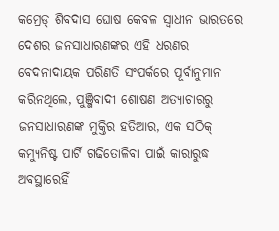କମ୍ରେଡ୍ ଶିବଦାସ ଘୋଷ କେବଳ ସ୍ୱାଧୀନ ଭାରତରେ ଦେଶର ଜନସାଧାରଣଙ୍କର ଏହି ଧରଣର ବେଦନାଦାୟକ ପରିଣତି ସଂପର୍କରେ ପୂର୍ବାନୁମାନ କରିନଥିଲେ, ପୁଞ୍ଜିବାଦୀ ଶୋଷଣ ଅତ୍ୟାଚାରରୁ ଜନସାଧାରଣଙ୍କ ମୁକ୍ତିର ହତିଆର, ଏକ ସଠିକ୍ କମ୍ୟୁନିଷ୍ଟ ପାର୍ଟି ଗଢିତୋଳିବା ପାଇଁ କାରାରୁଦ୍ଧ ଅବସ୍ଥାରେହିଁ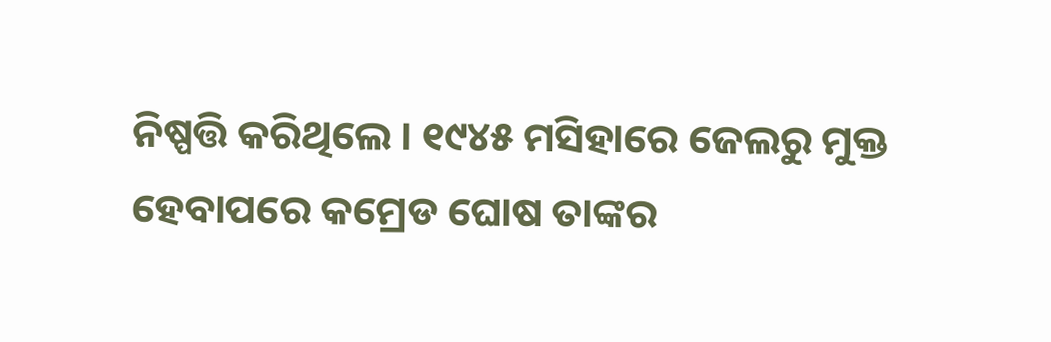ନିଷ୍ପତ୍ତି କରିଥିଲେ । ୧୯୪୫ ମସିହାରେ ଜେଲରୁ ମୁକ୍ତ ହେବାପରେ କମ୍ରେଡ ଘୋଷ ତାଙ୍କର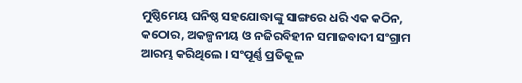ମୁଷ୍ଠିମେୟ ଘନିଷ୍ଠ ସହଯୋଦ୍ଧାଙ୍କୁ ସାଙ୍ଗରେ ଧରି ଏକ କଠିନ, କଠୋର, ଅକଳ୍ପନୀୟ ଓ ନଜିରବିହୀନ ସମାଜବାଦୀ ସଂଗ୍ରାମ ଆରମ୍ଭ କରିଥିଲେ । ସଂପୂର୍ଣ୍ଣ ପ୍ରତିକୂଳ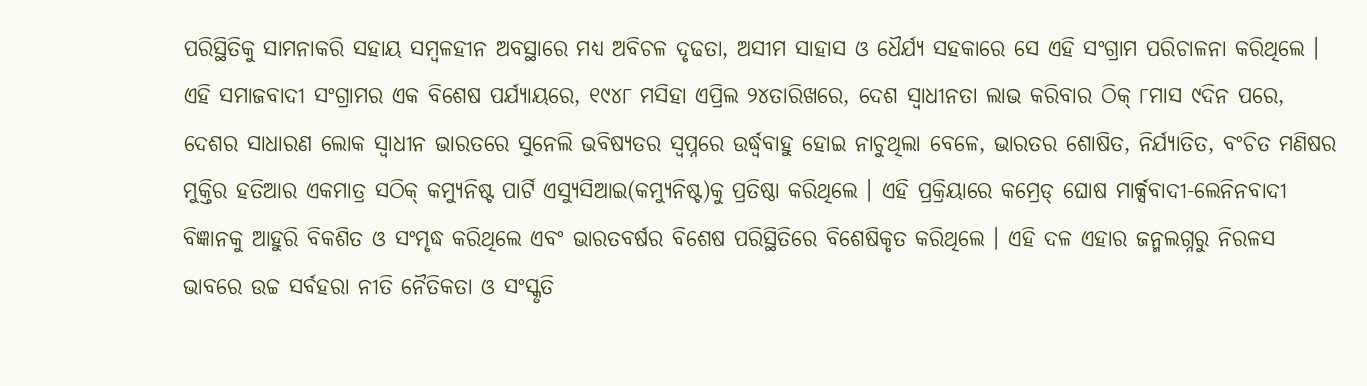ପରିସ୍ଥିତିକୁ ସାମନାକରି ସହାୟ ସମ୍ବଳହୀନ ଅବସ୍ଥାରେ ମଧ୍ୟ ଅବିଚଳ ଦୃଢତା, ଅସୀମ ସାହାସ ଓ ଧୈର୍ଯ୍ୟ ସହକାରେ ସେ ଏହି ସଂଗ୍ରାମ ପରିଚାଳନା କରିଥିଲେ । ଏହି ସମାଜବାଦୀ ସଂଗ୍ରାମର ଏକ ବିଶେଷ ପର୍ଯ୍ୟାୟରେ, ୧୯୪୮ ମସିହା ଏପ୍ରିଲ ୨୪ତାରିଖରେ, ଦେଶ ସ୍ୱାଧୀନତା ଲାଭ କରିବାର ଠିକ୍ ୮ମାସ ୯ଦିନ ପରେ, ଦେଶର ସାଧାରଣ ଲୋକ ସ୍ୱାଧୀନ ଭାରତରେ ସୁନେଲି ଭବିଷ୍ୟତର ସ୍ୱପ୍ନରେ ଉର୍ଦ୍ଧ୍ୱବାହୁ ହୋଇ ନାଚୁଥିଲା ବେଳେ, ଭାରତର ଶୋଷିତ, ନିର୍ଯ୍ୟାତିତ, ବଂଚିତ ମଣିଷର ମୁକ୍ତିର ହତିଆର ଏକମାତ୍ର ସଠିକ୍ କମ୍ୟୁନିଷ୍ଟ ପାର୍ଟି ଏସ୍ୟୁସିଆଇ(କମ୍ୟୁନିଷ୍ଟ)କୁ ପ୍ରତିଷ୍ଠା କରିଥିଲେ । ଏହି ପ୍ରକ୍ରିୟାରେ କମ୍ରେଡ୍ ଘୋଷ ମାର୍କ୍ସବାଦୀ-ଲେନିନବାଦୀ ବିଜ୍ଞାନକୁ ଆହୁରି ବିକଶିତ ଓ ସଂମୃଦ୍ଧ କରିଥିଲେ ଏବଂ ଭାରତବର୍ଷର ବିଶେଷ ପରିସ୍ଥିତିରେ ବିଶେଷିକୃତ କରିଥିଲେ । ଏହି ଦଳ ଏହାର ଜନ୍ମଲଗ୍ନରୁ ନିରଳସ ଭାବରେ ଉଚ୍ଚ ସର୍ବହରା ନୀତି ନୈତିକତା ଓ ସଂସ୍କୃତି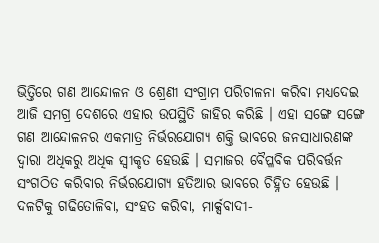ଭିତ୍ତିରେ ଗଣ ଆନ୍ଦୋଳନ ଓ ଶ୍ରେଣୀ ସଂଗ୍ରାମ ପରିଚାଳନା କରିବା ମଧ୍ୟଦେଇ ଆଜି ସମଗ୍ର ଦେଶରେ ଏହାର ଉପସ୍ଥିତି ଜାହିର କରିଛି । ଏହା ସଙ୍ଗେ ସଙ୍ଗେ ଗଣ ଆନ୍ଦୋଳନର ଏକମାତ୍ର ନିର୍ଭରଯୋଗ୍ୟ ଶକ୍ତି ଭାବରେ ଜନସାଧାରଣଙ୍କ ଦ୍ୱାରା ଅଧିକରୁ ଅଧିକ ସ୍ୱୀକୃତ ହେଉଛି । ସମାଜର ବୈପ୍ଳବିକ ପରିବର୍ତ୍ତନ ସଂଗଠିତ କରିବାର ନିର୍ଭରଯୋଗ୍ୟ ହତିଆର ଭାବରେ ଚିହ୍ନିତ ହେଉଛି । ଦଳଟିକୁ ଗଢିତୋଳିବା, ସଂହତ କରିବା, ମାର୍କ୍ସବାଦୀ-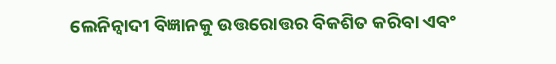ଲେନିନ୍ବାଦୀ ବିଜ୍ଞାନକୁ ଉତ୍ତରୋତ୍ତର ବିକଶିତ କରିବା ଏବଂ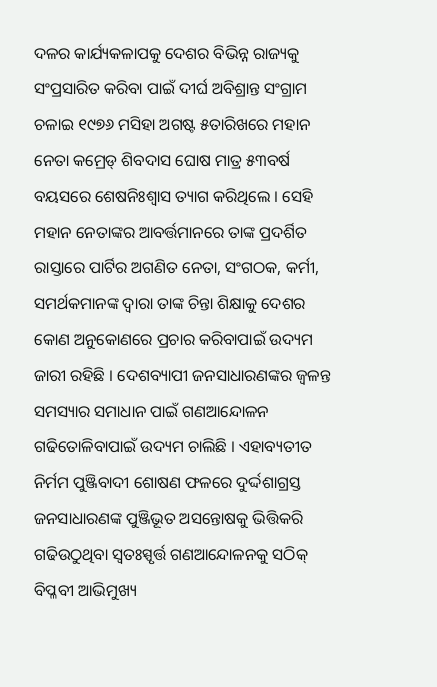ଦଳର କାର୍ଯ୍ୟକଳାପକୁ ଦେଶର ବିଭିନ୍ନ ରାଜ୍ୟକୁ ସଂପ୍ରସାରିତ କରିବା ପାଇଁ ଦୀର୍ଘ ଅବିଶ୍ରାନ୍ତ ସଂଗ୍ରାମ ଚଳାଇ ୧୯୭୬ ମସିହା ଅଗଷ୍ଟ ୫ତାରିଖରେ ମହାନ ନେତା କମ୍ରେଡ୍ ଶିବଦାସ ଘୋଷ ମାତ୍ର ୫୩ବର୍ଷ ବୟସରେ ଶେଷନିଃଶ୍ୱାସ ତ୍ୟାଗ କରିଥିଲେ । ସେହି ମହାନ ନେତାଙ୍କର ଆବର୍ତ୍ତମାନରେ ତାଙ୍କ ପ୍ରଦର୍ଶିତ ରାସ୍ତାରେ ପାର୍ଟିର ଅଗଣିତ ନେତା, ସଂଗଠକ, କର୍ମୀ, ସମର୍ଥକମାନଙ୍କ ଦ୍ୱାରା ତାଙ୍କ ଚିନ୍ତା ଶିକ୍ଷାକୁ ଦେଶର କୋଣ ଅନୁକୋଣରେ ପ୍ରଚାର କରିବାପାଇଁ ଉଦ୍ୟମ ଜାରୀ ରହିଛି । ଦେଶବ୍ୟାପୀ ଜନସାଧାରଣଙ୍କର ଜ୍ୱଳନ୍ତ ସମସ୍ୟାର ସମାଧାନ ପାଇଁ ଗଣଆନ୍ଦୋଳନ ଗଢିତୋଳିବାପାଇଁ ଉଦ୍ୟମ ଚାଲିଛି । ଏହାବ୍ୟତୀତ ନିର୍ମମ ପୁଞ୍ଜିବାଦୀ ଶୋଷଣ ଫଳରେ ଦୁର୍ଦ୍ଦଶାଗ୍ରସ୍ତ ଜନସାଧାରଣଙ୍କ ପୁଞ୍ଜିଭୂତ ଅସନ୍ତୋଷକୁ ଭିତ୍ତିକରି ଗଢିଉଠୁଥିବା ସ୍ୱତଃସ୍ପୃର୍ତ୍ତ ଗଣଆନ୍ଦୋଳନକୁ ସଠିକ୍ ବିପ୍ଳବୀ ଆଭିମୁଖ୍ୟ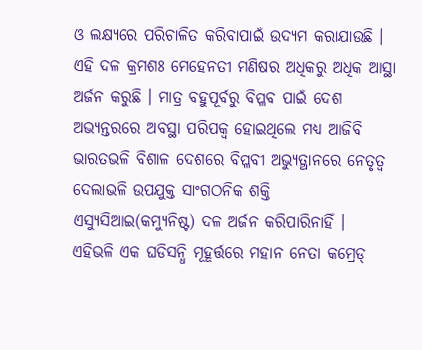ଓ ଲକ୍ଷ୍ୟରେ ପରିଚାଳିତ କରିବାପାଇଁ ଉଦ୍ୟମ କରାଯାଉଛି । ଏହି ଦଳ କ୍ରମଶଃ ମେହେନତୀ ମଣିଷର ଅଧିକରୁ ଅଧିକ ଆସ୍ଥା ଅର୍ଜନ କରୁଛି । ମାତ୍ର ବହୁପୂର୍ବରୁ ବିପ୍ଳବ ପାଇଁ ଦେଶ ଅଭ୍ୟନ୍ତରରେ ଅବସ୍ଥା ପରିପକ୍ୱ ହୋଇଥିଲେ ମଧ୍ୟ ଆଜିବି ଭାରତଭଳି ବିଶାଳ ଦେଶରେ ବିପ୍ଳବୀ ଅଭ୍ୟୁତ୍ଥାନରେ ନେତୃତ୍ୱ ଦେଲାଭଳି ଉପଯୁକ୍ତ ସାଂଗଠନିକ ଶକ୍ତି ଏସ୍ୟୁସିଆଇ(କମ୍ୟୁନିଷ୍ଟ) ଦଳ ଅର୍ଜନ କରିପାରିନାହିଁ ।
ଏହିଭଳି ଏକ ଘଡିସନ୍ଧି ମୂହୂର୍ତ୍ତରେ ମହାନ ନେତା କମ୍ରେଡ୍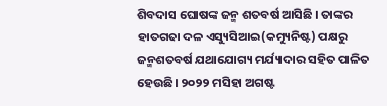ଶିବଦାସ ଘୋଷଙ୍କ ଜନ୍ମ ଶତବର୍ଷ ଆସିଛି । ତାଙ୍କର ହାତଗଢା ଦଳ ଏସ୍ୟୁସିଆଇ(କମ୍ୟୁନିଷ୍ଟ) ପକ୍ଷରୁ ଜନ୍ମଶତବର୍ଷ ଯଥାଯୋଗ୍ୟ ମର୍ଯ୍ୟାଦାର ସହିତ ପାଳିତ ହେଉଛି । ୨୦୨୨ ମସିହା ଅଗଷ୍ଟ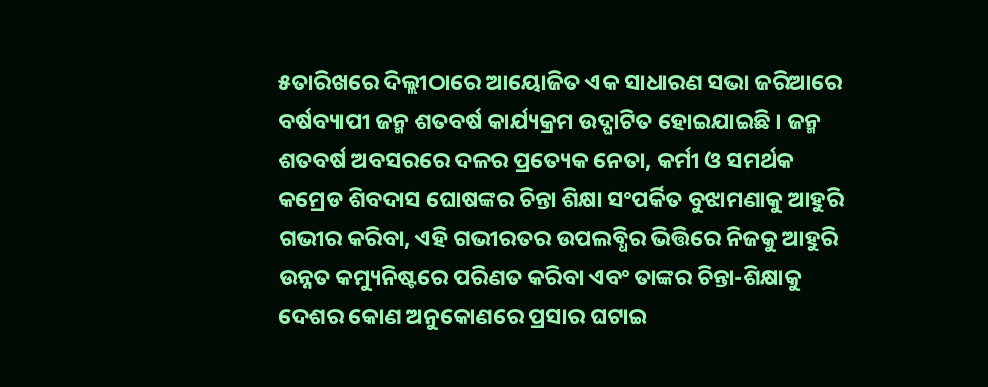୫ତାରିଖରେ ଦିଲ୍ଲୀଠାରେ ଆୟୋଜିତ ଏକ ସାଧାରଣ ସଭା ଜରିଆରେ ବର୍ଷବ୍ୟାପୀ ଜନ୍ମ ଶତବର୍ଷ କାର୍ଯ୍ୟକ୍ରମ ଉଦ୍ଘାଟିତ ହୋଇଯାଇଛି । ଜନ୍ମ ଶତବର୍ଷ ଅବସରରେ ଦଳର ପ୍ରତ୍ୟେକ ନେତା, କର୍ମୀ ଓ ସମର୍ଥକ କମ୍ରେଡ ଶିବଦାସ ଘୋଷଙ୍କର ଚିନ୍ତା ଶିକ୍ଷା ସଂପର୍କିତ ବୁଝାମଣାକୁ ଆହୁରି ଗଭୀର କରିବା, ଏହି ଗଭୀରତର ଉପଲବ୍ଧିର ଭିତ୍ତିରେ ନିଜକୁ ଆହୁରି ଉନ୍ନତ କମ୍ୟୁନିଷ୍ଟରେ ପରିଣତ କରିବା ଏବଂ ତାଙ୍କର ଚିନ୍ତା-ଶିକ୍ଷାକୁ ଦେଶର କୋଣ ଅନୁକୋଣରେ ପ୍ରସାର ଘଟାଇ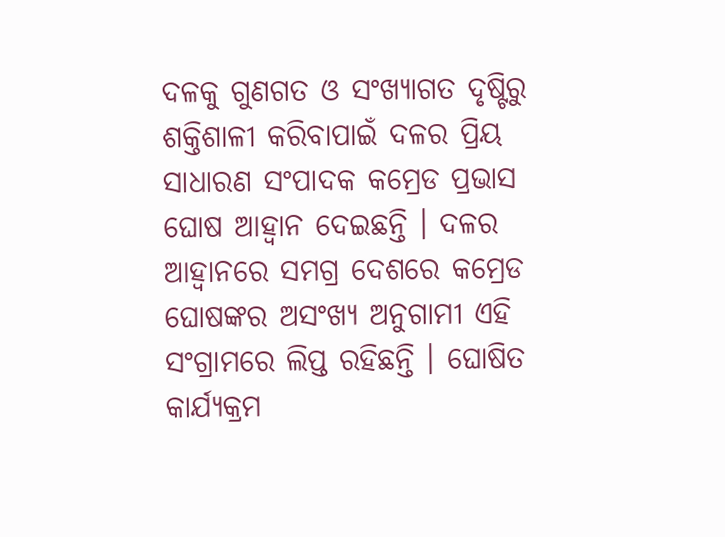ଦଳକୁ ଗୁଣଗତ ଓ ସଂଖ୍ୟାଗତ ଦୃଷ୍ଟିରୁ ଶକ୍ତିଶାଳୀ କରିବାପାଇଁ ଦଳର ପ୍ରିୟ ସାଧାରଣ ସଂପାଦକ କମ୍ରେଡ ପ୍ରଭାସ ଘୋଷ ଆହ୍ୱାନ ଦେଇଛନ୍ତି । ଦଳର ଆହ୍ୱାନରେ ସମଗ୍ର ଦେଶରେ କମ୍ରେଡ ଘୋଷଙ୍କର ଅସଂଖ୍ୟ ଅନୁଗାମୀ ଏହି ସଂଗ୍ରାମରେ ଲିପ୍ତ ରହିଛନ୍ତି । ଘୋଷିତ କାର୍ଯ୍ୟକ୍ରମ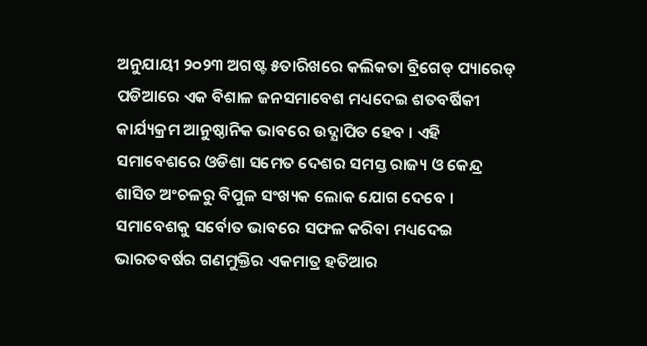ଅନୁଯାୟୀ ୨୦୨୩ ଅଗଷ୍ଟ ୫ତାରିଖରେ କଲିକତା ବ୍ରିଗେଡ୍ ପ୍ୟାରେଡ୍ ପଡିଆରେ ଏକ ବିଶାଳ ଜନସମାବେଶ ମଧ୍ୟଦେଇ ଶତବର୍ଷିକୀ କାର୍ଯ୍ୟକ୍ରମ ଆନୁଷ୍ଠାନିକ ଭାବରେ ଉଦ୍ଯାପିତ ହେବ । ଏହି ସମାବେଶରେ ଓଡିଶା ସମେତ ଦେଶର ସମସ୍ତ ରାଜ୍ୟ ଓ କେନ୍ଦ୍ର ଶାସିତ ଅଂଚଳରୁ ବିପୁଳ ସଂଖ୍ୟକ ଲୋକ ଯୋଗ ଦେବେ । ସମାବେଶକୁ ସର୍ବୋତ ଭାବରେ ସଫଳ କରିବା ମଧ୍ୟଦେଇ ଭାରତବର୍ଷର ଗଣମୁକ୍ତିର ଏକମାତ୍ର ହତିଆର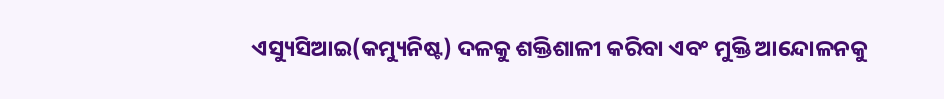ଏସ୍ୟୁସିଆଇ(କମ୍ୟୁନିଷ୍ଟ) ଦଳକୁ ଶକ୍ତିଶାଳୀ କରିବା ଏବଂ ମୁକ୍ତି ଆନ୍ଦୋଳନକୁ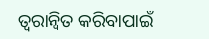ତ୍ୱରାନ୍ୱିତ କରିବାପାଇଁ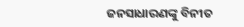ଜନସାଧାରଣଙ୍କୁ ବିନୀତ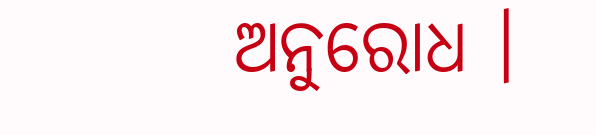ଅନୁରୋଧ ।